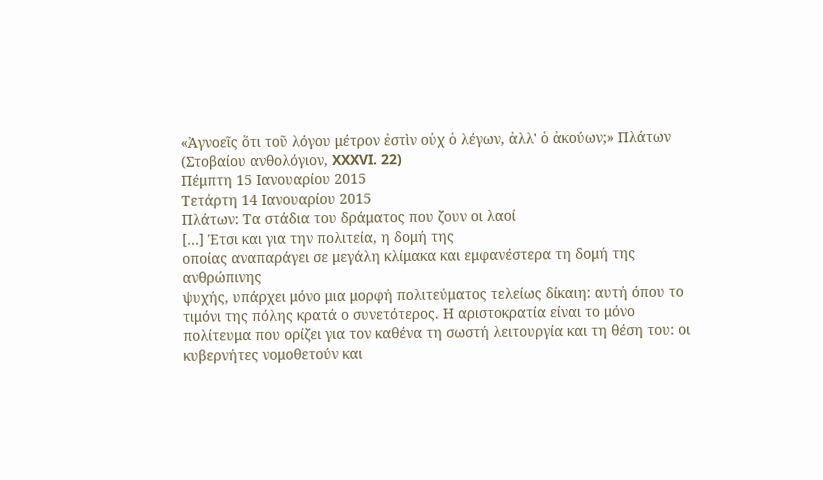«Ἀγνοεῖς ὅτι τοῦ λόγου μέτρον ἐστὶν οὐχ ὁ λέγων, ἀλλ' ὁ ἀκούων;» Πλάτων (Στοβαίου ανθολόγιον, XXXVI. 22)
Πέμπτη 15 Ιανουαρίου 2015
Τετάρτη 14 Ιανουαρίου 2015
Πλάτων: Tα στάδια του δράματος που ζουν οι λαοί
[…] Έτσι και για την πολιτεία, η δομή της
οποίας αναπαράγει σε μεγάλη κλίμακα και εμφανέστερα τη δομή της ανθρώπινης
ψυχής, υπάρχει μόνο μια μορφή πολιτεύματος τελείως δίκαιη: αυτή όπου το
τιμόνι της πόλης κρατά ο συνετότερος. Η αριστοκρατία είναι το μόνο
πολίτευμα που ορίζει για τον καθένα τη σωστή λειτουργία και τη θέση του: οι
κυβερνήτες νομοθετούν και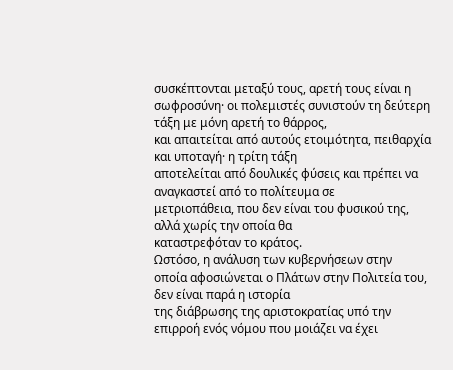συσκέπτονται μεταξύ τους, αρετή τους είναι η
σωφροσύνη· οι πολεμιστές συνιστούν τη δεύτερη τάξη με μόνη αρετή το θάρρος,
και απαιτείται από αυτούς ετοιμότητα, πειθαρχία και υποταγή· η τρίτη τάξη
αποτελείται από δουλικές φύσεις και πρέπει να αναγκαστεί από το πολίτευμα σε
μετριοπάθεια, που δεν είναι του φυσικού της, αλλά χωρίς την οποία θα
καταστρεφόταν το κράτος.
Ωστόσο, η ανάλυση των κυβερνήσεων στην
οποία αφοσιώνεται ο Πλάτων στην Πολιτεία του, δεν είναι παρά η ιστορία
της διάβρωσης της αριστοκρατίας υπό την επιρροή ενός νόμου που μοιάζει να έχει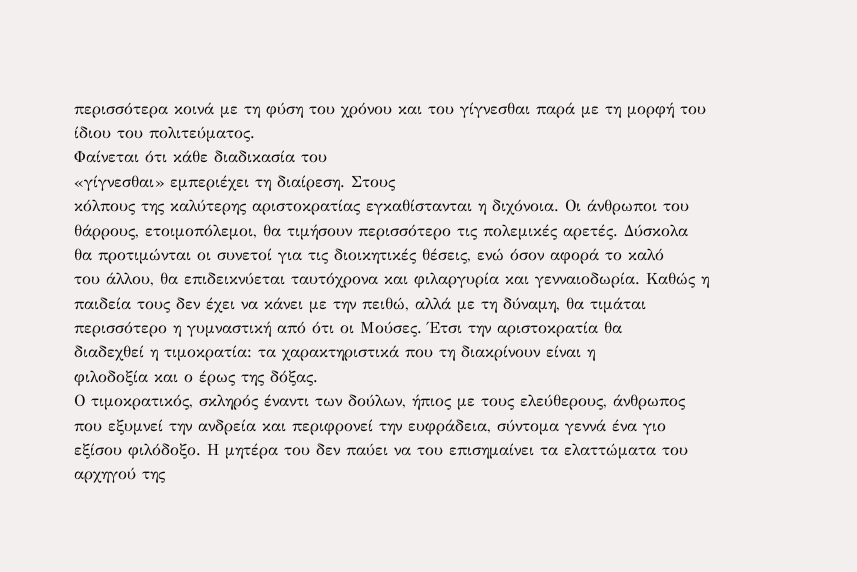περισσότερα κοινά με τη φύση του χρόνου και του γίγνεσθαι παρά με τη μορφή του
ίδιου του πολιτεύματος.
Φαίνεται ότι κάθε διαδικασία του
«γίγνεσθαι» εμπεριέχει τη διαίρεση. Στους
κόλπους της καλύτερης αριστοκρατίας εγκαθίστανται η διχόνοια. Οι άνθρωποι του
θάρρους, ετοιμοπόλεμοι, θα τιμήσουν περισσότερο τις πολεμικές αρετές. Δύσκολα
θα προτιμώνται οι συνετοί για τις διοικητικές θέσεις, ενώ όσον αφορά το καλό
του άλλου, θα επιδεικνύεται ταυτόχρονα και φιλαργυρία και γενναιοδωρία. Καθώς η
παιδεία τους δεν έχει να κάνει με την πειθώ, αλλά με τη δύναμη, θα τιμάται
περισσότερο η γυμναστική από ότι οι Μούσες. Έτσι την αριστοκρατία θα
διαδεχθεί η τιμοκρατία: τα χαρακτηριστικά που τη διακρίνουν είναι η
φιλοδοξία και ο έρως της δόξας.
Ο τιμοκρατικός, σκληρός έναντι των δούλων, ήπιος με τους ελεύθερους, άνθρωπος
που εξυμνεί την ανδρεία και περιφρονεί την ευφράδεια, σύντομα γεννά ένα γιο
εξίσου φιλόδοξο. Η μητέρα του δεν παύει να του επισημαίνει τα ελαττώματα του
αρχηγού της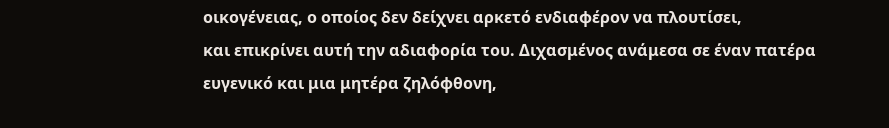οικογένειας, ο οποίος δεν δείχνει αρκετό ενδιαφέρον να πλουτίσει,
και επικρίνει αυτή την αδιαφορία του. Διχασμένος ανάμεσα σε έναν πατέρα
ευγενικό και μια μητέρα ζηλόφθονη,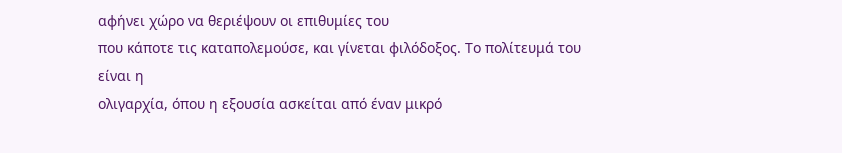αφήνει χώρο να θεριέψουν οι επιθυμίες του
που κάποτε τις καταπολεμούσε, και γίνεται φιλόδοξος. Το πολίτευμά του είναι η
ολιγαρχία, όπου η εξουσία ασκείται από έναν μικρό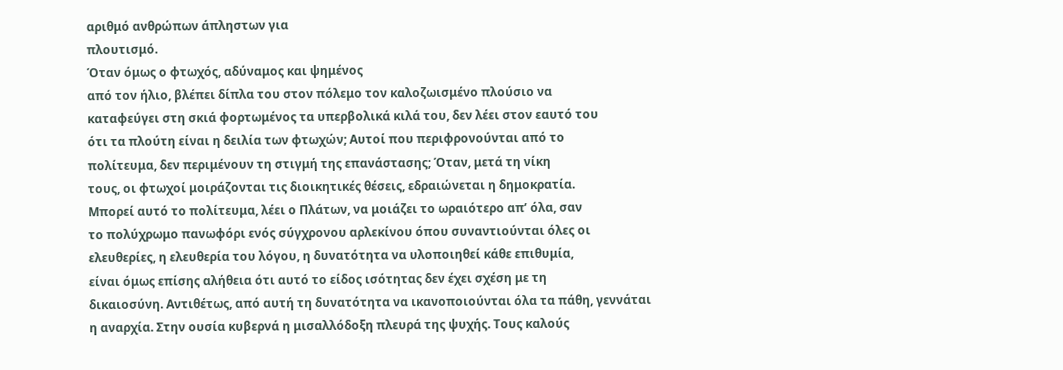αριθμό ανθρώπων άπληστων για
πλουτισμό.
Όταν όμως ο φτωχός, αδύναμος και ψημένος
από τον ήλιο, βλέπει δίπλα του στον πόλεμο τον καλοζωισμένο πλούσιο να
καταφεύγει στη σκιά φορτωμένος τα υπερβολικά κιλά του, δεν λέει στον εαυτό του
ότι τα πλούτη είναι η δειλία των φτωχών; Αυτοί που περιφρονούνται από το
πολίτευμα, δεν περιμένουν τη στιγμή της επανάστασης; Όταν, μετά τη νίκη
τους, οι φτωχοί μοιράζονται τις διοικητικές θέσεις, εδραιώνεται η δημοκρατία.
Μπορεί αυτό το πολίτευμα, λέει ο Πλάτων, να μοιάζει το ωραιότερο απ’ όλα, σαν
το πολύχρωμο πανωφόρι ενός σύγχρονου αρλεκίνου όπου συναντιούνται όλες οι
ελευθερίες, η ελευθερία του λόγου, η δυνατότητα να υλοποιηθεί κάθε επιθυμία,
είναι όμως επίσης αλήθεια ότι αυτό το είδος ισότητας δεν έχει σχέση με τη
δικαιοσύνη. Αντιθέτως, από αυτή τη δυνατότητα να ικανοποιούνται όλα τα πάθη, γεννάται
η αναρχία. Στην ουσία κυβερνά η μισαλλόδοξη πλευρά της ψυχής. Τους καλούς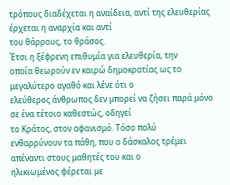τρόπους διαδέχεται η αναίδεια, αντί της ελευθερίας έρχεται η αναρχία και αντί
του θάρρους, το θράσος.
Έτσι η ξέφρενη επιθυμία για ελευθερία, την
οποία θεωρούν εν καιρώ δημοκρατίας ως το μεγαλύτερο αγαθό και λένε ότι ο
ελεύθερος άνθρωπος δεν μπορεί να ζήσει παρά μόνο σε ένα τέτοιο καθεστώς, οδηγεί
το Κράτος, στον αφανισμό. Τόσο πολύ
ενθαρρύνουν τα πάθη, που ο δάσκαλος τρέμει απέναντι στους μαθητές του και ο
ηλικιωμένος φέρεται με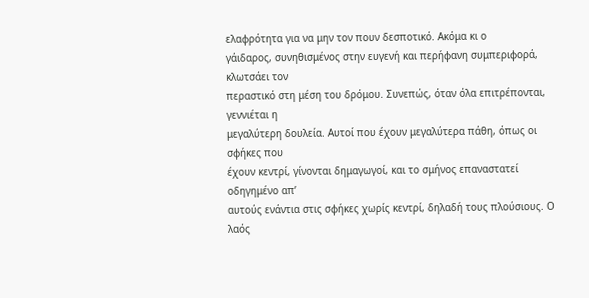ελαφρότητα για να μην τον πουν δεσποτικό. Ακόμα κι ο
γάιδαρος, συνηθισμένος στην ευγενή και περήφανη συμπεριφορά, κλωτσάει τον
περαστικό στη μέση του δρόμου. Συνεπώς, όταν όλα επιτρέπονται, γεννιέται η
μεγαλύτερη δουλεία. Αυτοί που έχουν μεγαλύτερα πάθη, όπως οι σφήκες που
έχουν κεντρί, γίνονται δημαγωγοί, και το σμήνος επαναστατεί οδηγημένο απ’
αυτούς ενάντια στις σφήκες χωρίς κεντρί, δηλαδή τους πλούσιους. Ο λαός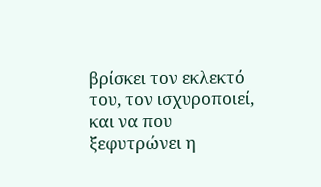βρίσκει τον εκλεκτό του, τον ισχυροποιεί, και να που ξεφυτρώνει η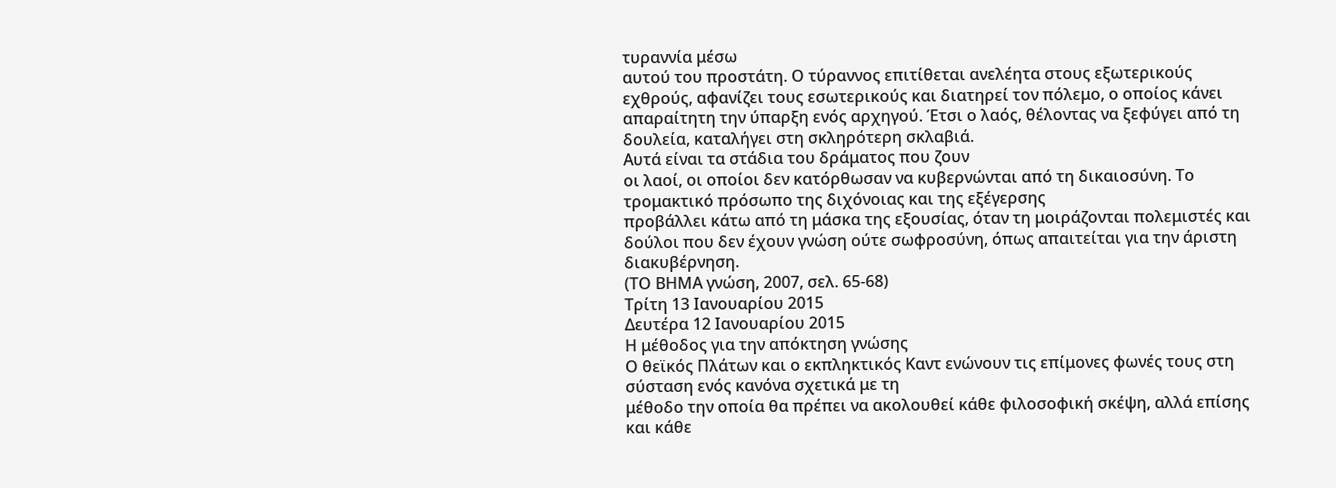τυραννία μέσω
αυτού του προστάτη. Ο τύραννος επιτίθεται ανελέητα στους εξωτερικούς
εχθρούς, αφανίζει τους εσωτερικούς και διατηρεί τον πόλεμο, ο οποίος κάνει
απαραίτητη την ύπαρξη ενός αρχηγού. Έτσι ο λαός, θέλοντας να ξεφύγει από τη
δουλεία, καταλήγει στη σκληρότερη σκλαβιά.
Αυτά είναι τα στάδια του δράματος που ζουν
οι λαοί, οι οποίοι δεν κατόρθωσαν να κυβερνώνται από τη δικαιοσύνη. Το τρομακτικό πρόσωπο της διχόνοιας και της εξέγερσης
προβάλλει κάτω από τη μάσκα της εξουσίας, όταν τη μοιράζονται πολεμιστές και
δούλοι που δεν έχουν γνώση ούτε σωφροσύνη, όπως απαιτείται για την άριστη
διακυβέρνηση.
(ΤΟ ΒΗΜΑ γνώση, 2007, σελ. 65-68)
Τρίτη 13 Ιανουαρίου 2015
Δευτέρα 12 Ιανουαρίου 2015
Η μέθοδος για την απόκτηση γνώσης
Ο θεϊκός Πλάτων και ο εκπληκτικός Καντ ενώνουν τις επίμονες φωνές τους στη σύσταση ενός κανόνα σχετικά με τη
μέθοδο την οποία θα πρέπει να ακολουθεί κάθε φιλοσοφική σκέψη, αλλά επίσης
και κάθε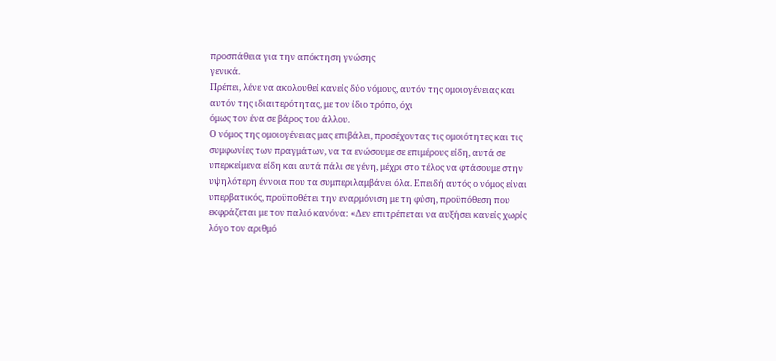προσπάθεια για την απόκτηση γνώσης
γενικά.
Πρέπει, λένε να ακολουθεί κανείς δύο νόμους, αυτόν της ομοιογένειας και αυτόν της ιδιαιτερότητας, με τον ίδιο τρόπο, όχι
όμως τον ένα σε βάρος του άλλου.
Ο νόμος της ομοιογένειας μας επιβάλει, προσέχοντας τις ομοιότητες και τις συμφωνίες των πραγμάτων, να τα ενώσουμε σε επιμέρους είδη, αυτά σε υπερκείμενα είδη και αυτά πάλι σε γένη, μέχρι στο τέλος να φτάσουμε στην υψηλότερη έννοια που τα συμπεριλαμβάνει όλα. Επειδή αυτός ο νόμος είναι υπερβατικός, προϋποθέτει την εναρμόνιση με τη φύση, προϋπόθεση που εκφράζεται με τον παλιό κανόνα: «Δεν επιτρέπεται να αυξήσει κανείς χωρίς λόγο τον αριθμό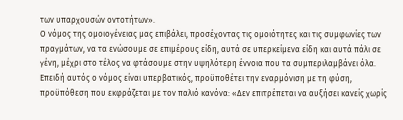των υπαρχουσών οντοτήτων».
Ο νόμος της ομοιογένειας μας επιβάλει, προσέχοντας τις ομοιότητες και τις συμφωνίες των πραγμάτων, να τα ενώσουμε σε επιμέρους είδη, αυτά σε υπερκείμενα είδη και αυτά πάλι σε γένη, μέχρι στο τέλος να φτάσουμε στην υψηλότερη έννοια που τα συμπεριλαμβάνει όλα. Επειδή αυτός ο νόμος είναι υπερβατικός, προϋποθέτει την εναρμόνιση με τη φύση, προϋπόθεση που εκφράζεται με τον παλιό κανόνα: «Δεν επιτρέπεται να αυξήσει κανείς χωρίς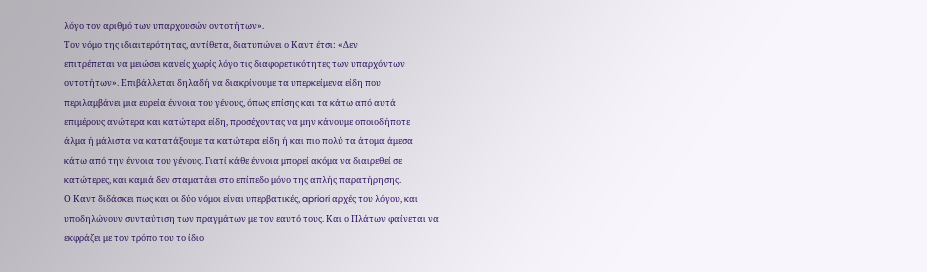λόγο τον αριθμό των υπαρχουσών οντοτήτων».
Τον νόμο της ιδιαιτερότητας, αντίθετα, διατυπώνει ο Καντ έτσι: «Δεν
επιτρέπεται να μειώσει κανείς χωρίς λόγο τις διαφορετικότητες των υπαρχόντων
οντοτήτων». Επιβάλλεται δηλαδή να διακρίνουμε τα υπερκείμενα είδη που
περιλαμβάνει μια ευρεία έννοια του γένους, όπως επίσης και τα κάτω από αυτά
επιμέρους ανώτερα και κατώτερα είδη, προσέχοντας να μην κάνουμε οποιοδήποτε
άλμα ή μάλιστα να κατατάξουμε τα κατώτερα είδη ή και πιο πολύ τα άτομα άμεσα
κάτω από την έννοια του γένους. Γιατί κάθε έννοια μπορεί ακόμα να διαιρεθεί σε
κατώτερες, και καμιά δεν σταματάει στο επίπεδο μόνο της απλής παρατήρησης.
Ο Καντ διδάσκει πως και οι δύο νόμοι είναι υπερβατικές, apriori αρχές του λόγου, και υποδηλώνουν συνταύτιση των πραγμάτων με τον εαυτό τους. Και ο Πλάτων φαίνεται να εκφράζει με τον τρόπο του το ίδιο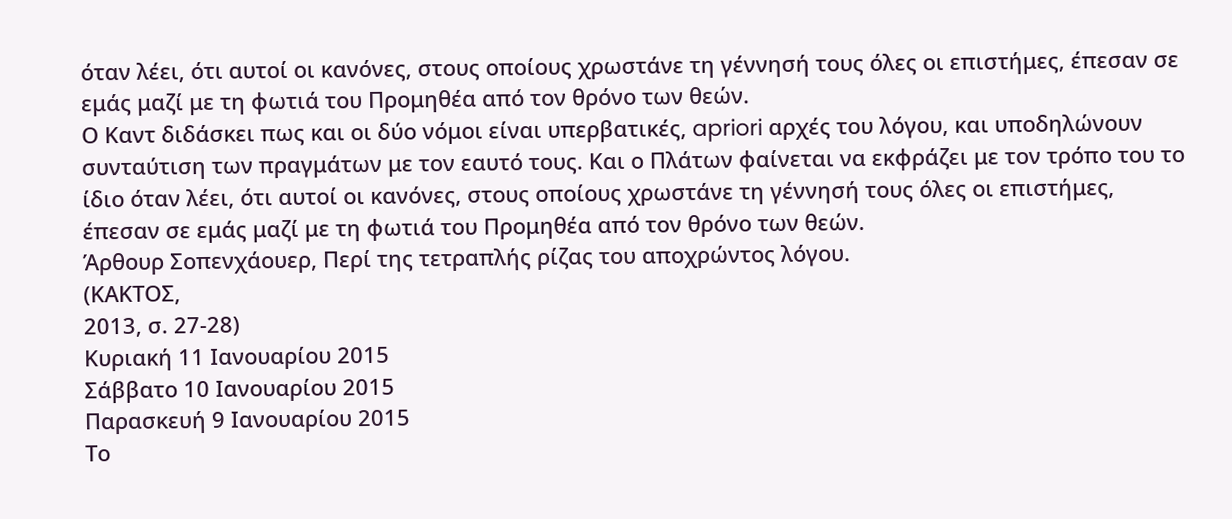όταν λέει, ότι αυτοί οι κανόνες, στους οποίους χρωστάνε τη γέννησή τους όλες οι επιστήμες, έπεσαν σε εμάς μαζί με τη φωτιά του Προμηθέα από τον θρόνο των θεών.
Ο Καντ διδάσκει πως και οι δύο νόμοι είναι υπερβατικές, apriori αρχές του λόγου, και υποδηλώνουν συνταύτιση των πραγμάτων με τον εαυτό τους. Και ο Πλάτων φαίνεται να εκφράζει με τον τρόπο του το ίδιο όταν λέει, ότι αυτοί οι κανόνες, στους οποίους χρωστάνε τη γέννησή τους όλες οι επιστήμες, έπεσαν σε εμάς μαζί με τη φωτιά του Προμηθέα από τον θρόνο των θεών.
Άρθουρ Σοπενχάουερ, Περί της τετραπλής ρίζας του αποχρώντος λόγου.
(ΚΑΚΤΟΣ,
2013, σ. 27-28)
Κυριακή 11 Ιανουαρίου 2015
Σάββατο 10 Ιανουαρίου 2015
Παρασκευή 9 Ιανουαρίου 2015
Το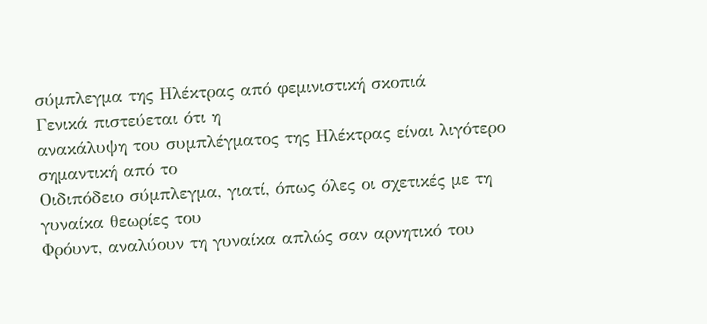σύμπλεγμα της Ηλέκτρας από φεμινιστική σκοπιά
Γενικά πιστεύεται ότι η
ανακάλυψη του συμπλέγματος της Ηλέκτρας είναι λιγότερο σημαντική από το
Οιδιπόδειο σύμπλεγμα, γιατί, όπως όλες οι σχετικές με τη γυναίκα θεωρίες του
Φρόυντ, αναλύουν τη γυναίκα απλώς σαν αρνητικό του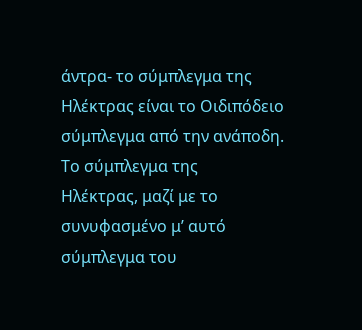άντρα- το σύμπλεγμα της
Ηλέκτρας είναι το Οιδιπόδειο σύμπλεγμα από την ανάποδη. Το σύμπλεγμα της
Ηλέκτρας, μαζί με το συνυφασμένο μ’ αυτό σύμπλεγμα του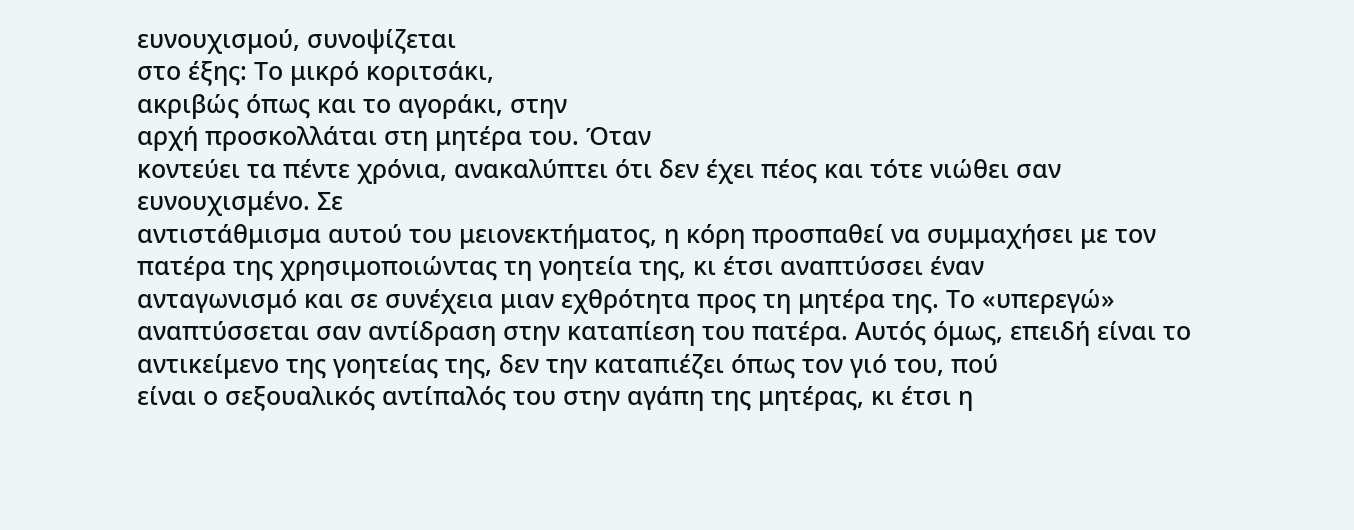ευνουχισμού, συνοψίζεται
στο έξης: Το μικρό κοριτσάκι,
ακριβώς όπως και το αγοράκι, στην
αρχή προσκολλάται στη μητέρα του. Όταν
κοντεύει τα πέντε χρόνια, ανακαλύπτει ότι δεν έχει πέος και τότε νιώθει σαν
ευνουχισμένο. Σε
αντιστάθμισμα αυτού του μειονεκτήματος, η κόρη προσπαθεί να συμμαχήσει με τον
πατέρα της χρησιμοποιώντας τη γοητεία της, κι έτσι αναπτύσσει έναν
ανταγωνισμό και σε συνέχεια μιαν εχθρότητα προς τη μητέρα της. Το «υπερεγώ»
αναπτύσσεται σαν αντίδραση στην καταπίεση του πατέρα. Αυτός όμως, επειδή είναι το
αντικείμενο της γοητείας της, δεν την καταπιέζει όπως τον γιό του, πού
είναι ο σεξουαλικός αντίπαλός του στην αγάπη της μητέρας, κι έτσι η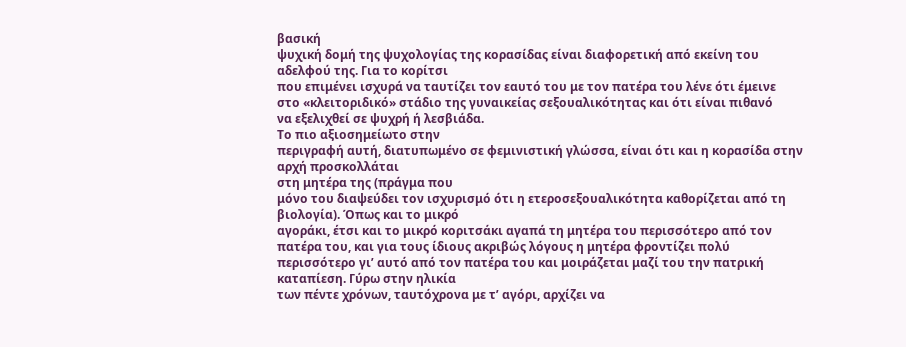βασική
ψυχική δομή της ψυχολογίας της κορασίδας είναι διαφορετική από εκείνη του
αδελφού της. Για το κορίτσι
που επιμένει ισχυρά να ταυτίζει τον εαυτό του με τον πατέρα του λένε ότι έμεινε
στο «κλειτοριδικό» στάδιο της γυναικείας σεξουαλικότητας και ότι είναι πιθανό
να εξελιχθεί σε ψυχρή ή λεσβιάδα.
Το πιο αξιοσημείωτο στην
περιγραφή αυτή, διατυπωμένο σε φεμινιστική γλώσσα, είναι ότι και η κορασίδα στην αρχή προσκολλάται
στη μητέρα της (πράγμα που
μόνο του διαψεύδει τον ισχυρισμό ότι η ετεροσεξουαλικότητα καθορίζεται από τη
βιολογία). Όπως και το μικρό
αγοράκι, έτσι και το μικρό κοριτσάκι αγαπά τη μητέρα του περισσότερο από τον
πατέρα του, και για τους ίδιους ακριβώς λόγους η μητέρα φροντίζει πολύ
περισσότερο γι’ αυτό από τον πατέρα του και μοιράζεται μαζί του την πατρική
καταπίεση. Γύρω στην ηλικία
των πέντε χρόνων, ταυτόχρονα με τ’ αγόρι, αρχίζει να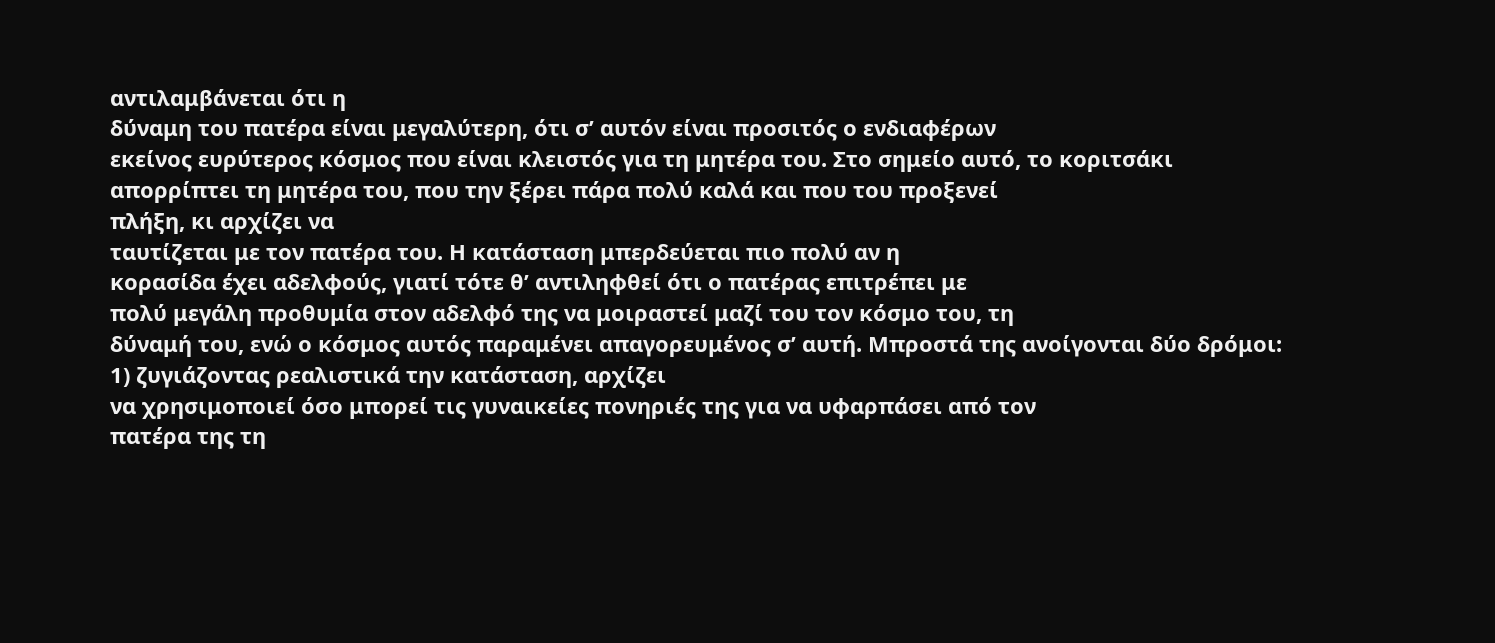αντιλαμβάνεται ότι η
δύναμη του πατέρα είναι μεγαλύτερη, ότι σ’ αυτόν είναι προσιτός ο ενδιαφέρων
εκείνος ευρύτερος κόσμος που είναι κλειστός για τη μητέρα του. Στο σημείο αυτό, το κοριτσάκι
απορρίπτει τη μητέρα του, που την ξέρει πάρα πολύ καλά και που του προξενεί
πλήξη, κι αρχίζει να
ταυτίζεται με τον πατέρα του. Η κατάσταση μπερδεύεται πιο πολύ αν η
κορασίδα έχει αδελφούς, γιατί τότε θ’ αντιληφθεί ότι ο πατέρας επιτρέπει με
πολύ μεγάλη προθυμία στον αδελφό της να μοιραστεί μαζί του τον κόσμο του, τη
δύναμή του, ενώ ο κόσμος αυτός παραμένει απαγορευμένος σ’ αυτή. Μπροστά της ανοίγονται δύο δρόμοι:
1) ζυγιάζοντας ρεαλιστικά την κατάσταση, αρχίζει
να χρησιμοποιεί όσο μπορεί τις γυναικείες πονηριές της για να υφαρπάσει από τον
πατέρα της τη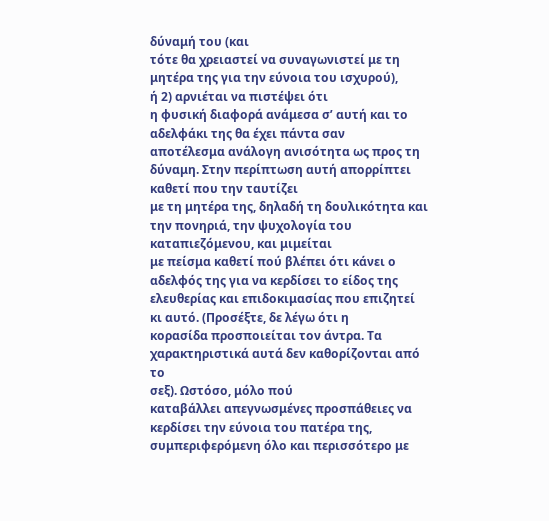δύναμή του (και
τότε θα χρειαστεί να συναγωνιστεί με τη μητέρα της για την εύνοια του ισχυρού),
ή 2) αρνιέται να πιστέψει ότι
η φυσική διαφορά ανάμεσα σ’ αυτή και το αδελφάκι της θα έχει πάντα σαν
αποτέλεσμα ανάλογη ανισότητα ως προς τη δύναμη. Στην περίπτωση αυτή απορρίπτει καθετί που την ταυτίζει
με τη μητέρα της, δηλαδή τη δουλικότητα και την πονηριά, την ψυχολογία του
καταπιεζόμενου, και μιμείται
με πείσμα καθετί πού βλέπει ότι κάνει ο αδελφός της για να κερδίσει το είδος της
ελευθερίας και επιδοκιμασίας που επιζητεί κι αυτό. (Προσέξτε, δε λέγω ότι η
κορασίδα προσποιείται τον άντρα. Τα χαρακτηριστικά αυτά δεν καθορίζονται από το
σεξ). Ωστόσο, μόλο πού
καταβάλλει απεγνωσμένες προσπάθειες να κερδίσει την εύνοια του πατέρα της,
συμπεριφερόμενη όλο και περισσότερο με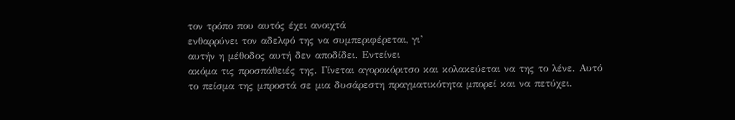τον τρόπο που αυτός έχει ανοιχτά
ενθαρρύνει τον αδελφό της να συμπεριφέρεται, γι’
αυτήν η μέθοδος αυτή δεν αποδίδει. Εντείνει
ακόμα τις προσπάθειές της. Γίνεται αγοροκόριτσο και κολακεύεται να της το λένε. Αυτό
το πείσμα της μπροστά σε μια δυσάρεστη πραγματικότητα μπορεί και να πετύχει.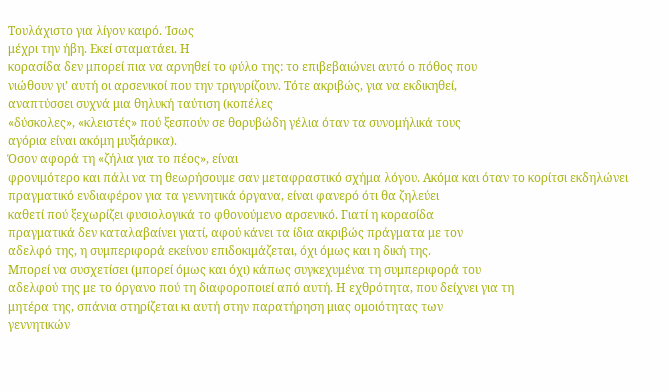Τουλάχιστο για λίγον καιρό. Ίσως
μέχρι την ήβη. Εκεί σταματάει. Η
κορασίδα δεν μπορεί πια να αρνηθεί το φύλο της: το επιβεβαιώνει αυτό ο πόθος που
νιώθουν γι’ αυτή οι αρσενικοί που την τριγυρίζουν. Τότε ακριβώς, για να εκδικηθεί,
αναπτύσσει συχνά μια θηλυκή ταύτιση (κοπέλες
«δύσκολες», «κλειστές» πού ξεσπούν σε θορυβώδη γέλια όταν τα συνομήλικά τους
αγόρια είναι ακόμη μυξιάρικα).
Όσον αφορά τη «ζήλια για το πέος», είναι
φρονιμότερο και πάλι να τη θεωρήσουμε σαν μεταφραστικό σχήμα λόγου. Ακόμα και όταν το κορίτσι εκδηλώνει
πραγματικό ενδιαφέρον για τα γεννητικά όργανα, είναι φανερό ότι θα ζηλεύει
καθετί πού ξεχωρίζει φυσιολογικά το φθονούμενο αρσενικό. Γιατί η κορασίδα
πραγματικά δεν καταλαβαίνει γιατί, αφού κάνει τα ίδια ακριβώς πράγματα με τον
αδελφό της, η συμπεριφορά εκείνου επιδοκιμάζεται, όχι όμως και η δική της.
Μπορεί να συσχετίσει (μπορεί όμως και όχι) κάπως συγκεχυμένα τη συμπεριφορά του
αδελφού της με το όργανο πού τη διαφοροποιεί από αυτή. Η εχθρότητα, που δείχνει για τη
μητέρα της, σπάνια στηρίζεται κι αυτή στην παρατήρηση μιας ομοιότητας των
γεννητικών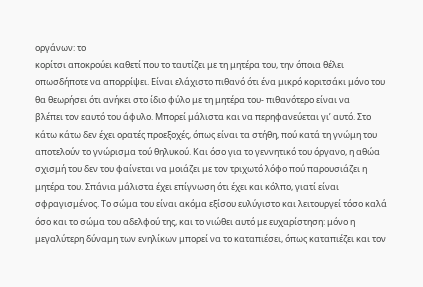οργάνων: το
κορίτσι αποκρούει καθετί που το ταυτίζει με τη μητέρα του, την όποια θέλει
οπωσδήποτε να απορρίψει. Είναι ελάχιστο πιθανό ότι ένα μικρό κοριτσάκι μόνο του
θα θεωρήσει ότι ανήκει στο ίδιο φύλο με τη μητέρα του- πιθανότερο είναι να
βλέπει τον εαυτό του άφυλο. Μπορεί μάλιστα και να περηφανεύεται γι’ αυτό. Στο
κάτω κάτω δεν έχει ορατές προεξοχές, όπως είναι τα στήθη, πού κατά τη γνώμη του
αποτελούν το γνώρισμα τού θηλυκού. Και όσο για το γεννητικό του όργανο, η αθώα
σχισμή του δεν του φαίνεται να μοιάζει με τον τριχωτό λόφο πού παρουσιάζει η
μητέρα του. Σπάνια μάλιστα έχει επίγνωση ότι έχει και κόλπο, γιατί είναι
σφραγισμένος. Το σώμα του είναι ακόμα εξίσου ευλύγιστο και λειτουργεί τόσο καλά
όσο και το σώμα του αδελφού της, και το νιώθει αυτό με ευχαρίστηση: μόνο η
μεγαλύτερη δύναμη των ενηλίκων μπορεί να το καταπιέσει, όπως καταπιέζει και τον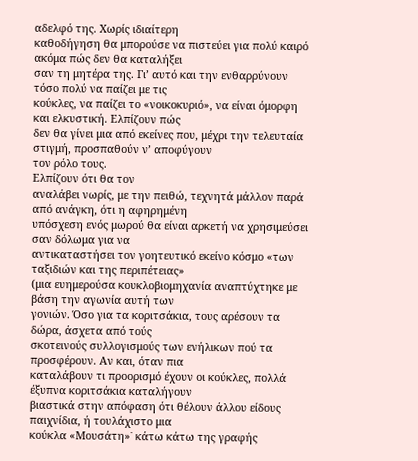αδελφό της. Χωρίς ιδιαίτερη
καθοδήγηση θα μπορούσε να πιστεύει για πολύ καιρό ακόμα πώς δεν θα καταλήξει
σαν τη μητέρα της. Γι’ αυτό και την ενθαρρύνουν τόσο πολύ να παίζει με τις
κούκλες, να παίζει το «νοικοκυριό», να είναι όμορφη και ελκυστική. Ελπίζουν πώς
δεν θα γίνει μια από εκείνες που, μέχρι την τελευταία στιγμή, προσπαθούν ν’ αποφύγουν
τον ρόλο τους.
Ελπίζουν ότι θα τον
αναλάβει νωρίς, με την πειθώ, τεχνητά μάλλον παρά από ανάγκη, ότι η αφηρημένη
υπόσχεση ενός μωρού θα είναι αρκετή να χρησιμεύσει σαν δόλωμα για να
αντικαταστήσει τον γοητευτικό εκείνο κόσμο «των ταξιδιών και της περιπέτειας»
(μια ευημερούσα κουκλοβιομηχανία αναπτύχτηκε με βάση την αγωνία αυτή των
γονιών. Όσο για τα κοριτσάκια, τους αρέσουν τα δώρα, άσχετα από τούς
σκοτεινούς συλλογισμούς των ενήλικων πού τα προσφέρουν. Αν και, όταν πια
καταλάβουν τι προορισμό έχουν οι κούκλες, πολλά έξυπνα κοριτσάκια καταλήγουν
βιαστικά στην απόφαση ότι θέλουν άλλου είδους παιχνίδια, ή τουλάχιστο μια
κούκλα «Μουσάτη»˙ κάτω κάτω της γραφής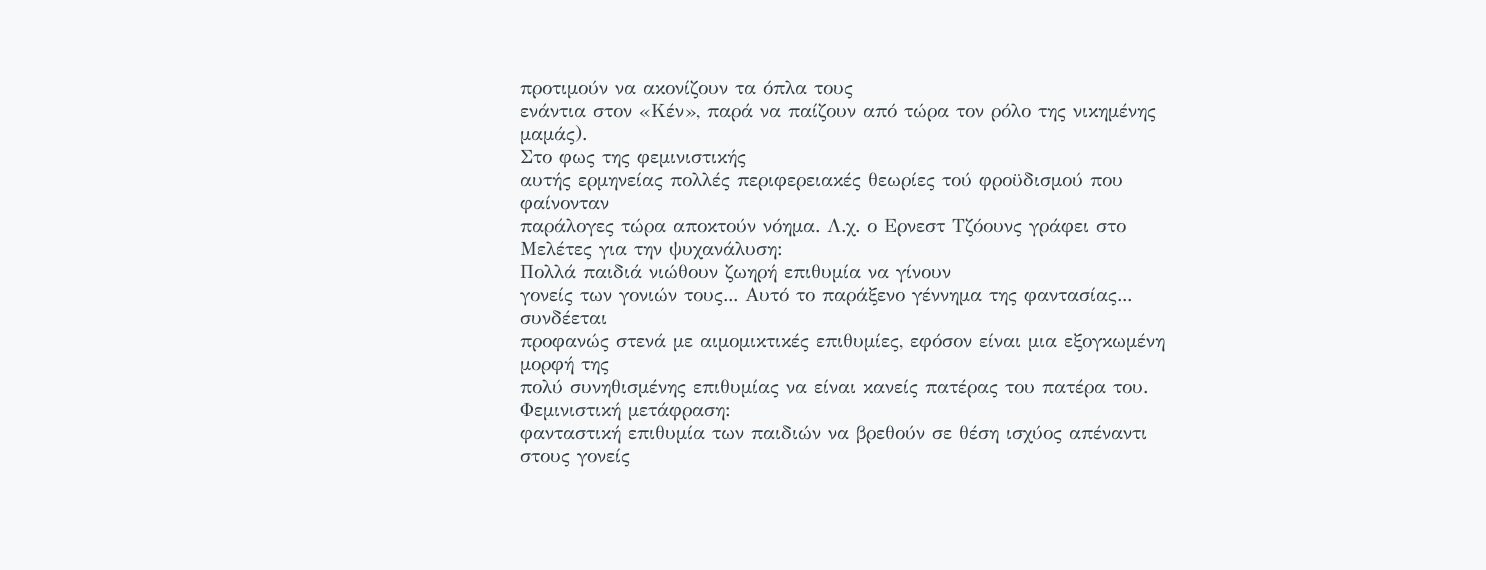προτιμούν να ακονίζουν τα όπλα τους
ενάντια στον «Κέν», παρά να παίζουν από τώρα τον ρόλο της νικημένης μαμάς).
Στο φως της φεμινιστικής
αυτής ερμηνείας πολλές περιφερειακές θεωρίες τού φροϋδισμού που φαίνονταν
παράλογες τώρα αποκτούν νόημα. Λ.χ. ο Ερνεστ Τζόουνς γράφει στο Μελέτες για την ψυχανάλυση:
Πολλά παιδιά νιώθουν ζωηρή επιθυμία να γίνουν
γονείς των γονιών τους... Αυτό το παράξενο γέννημα της φαντασίας... συνδέεται
προφανώς στενά με αιμομικτικές επιθυμίες, εφόσον είναι μια εξογκωμένη μορφή της
πολύ συνηθισμένης επιθυμίας να είναι κανείς πατέρας του πατέρα του.
Φεμινιστική μετάφραση:
φανταστική επιθυμία των παιδιών να βρεθούν σε θέση ισχύος απέναντι στους γονείς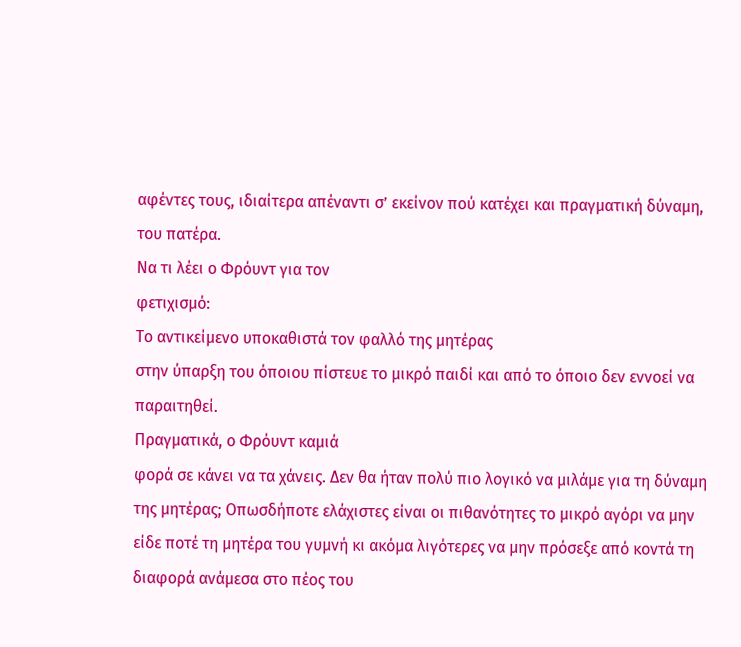αφέντες τους, ιδιαίτερα απέναντι σ’ εκείνον πού κατέχει και πραγματική δύναμη,
του πατέρα.
Να τι λέει ο Φρόυντ για τον
φετιχισμό:
Το αντικείμενο υποκαθιστά τον φαλλό της μητέρας
στην ύπαρξη του όποιου πίστευε το μικρό παιδί και από το όποιο δεν εννοεί να
παραιτηθεί.
Πραγματικά, ο Φρόυντ καμιά
φορά σε κάνει να τα χάνεις. Δεν θα ήταν πολύ πιο λογικό να μιλάμε για τη δύναμη
της μητέρας; Οπωσδήποτε ελάχιστες είναι οι πιθανότητες το μικρό αγόρι να μην
είδε ποτέ τη μητέρα του γυμνή κι ακόμα λιγότερες να μην πρόσεξε από κοντά τη
διαφορά ανάμεσα στο πέος του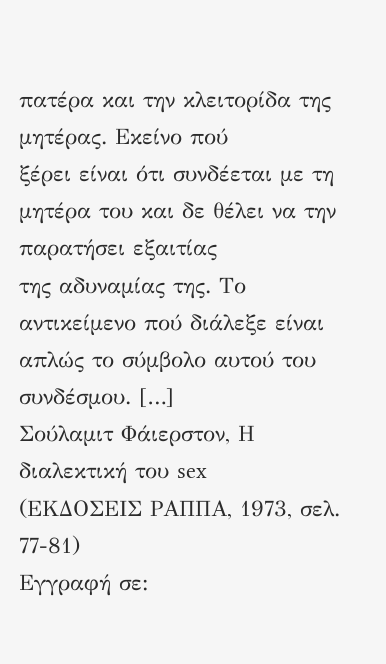πατέρα και την κλειτορίδα της μητέρας. Εκείνο πού
ξέρει είναι ότι συνδέεται με τη μητέρα του και δε θέλει να την παρατήσει εξαιτίας
της αδυναμίας της. Το αντικείμενο πού διάλεξε είναι απλώς το σύμβολο αυτού του
συνδέσμου. […]
Σούλαμιτ Φάιερστον, Η
διαλεκτική του sex
(ΕΚΔΟΣΕΙΣ ΡΑΠΠΑ, 1973, σελ. 77-81)
Εγγραφή σε: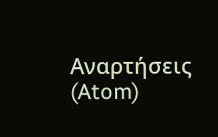Αναρτήσεις (Atom)